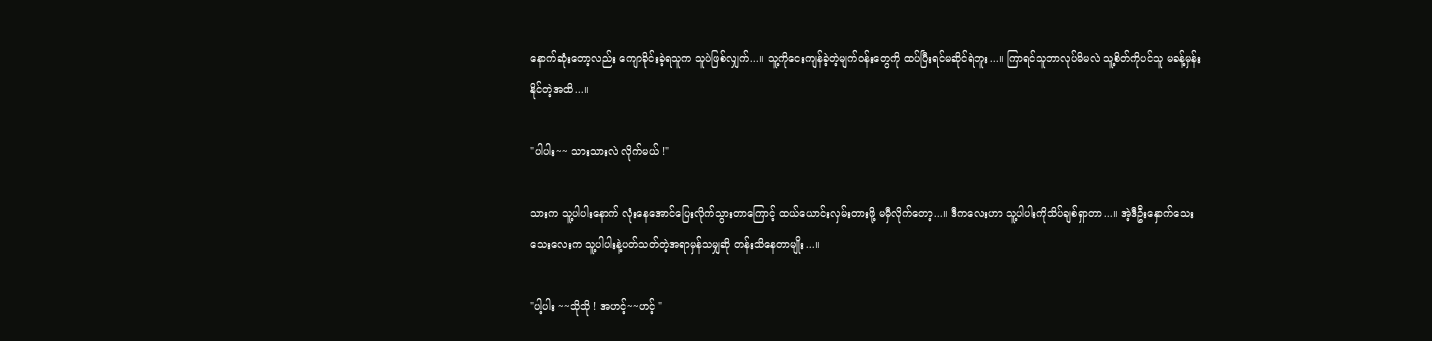နောက်ဆုံးတော့လည်း ကျောခိုင်းခဲ့ရသူက သူပဲဖြစ်လျှက်...။ သူ့ကိုငေးကျန်ခဲ့တဲ့မျက်ဝန်းတွေကို ထပ်ပြီးရင်မဆိုင်ရဲဘူး...။ ကြာရင်သူဘာလုပ်မိမလဲ သူ့စိတ်ကိုပင်သူ မခန့်မှန်းနိုင်တဲ့အထိ...။

"ပါပါး~~ သားသားလဲ လိုက်မယ် !"

သားက သူ့ပါပါးနောက် လုံးနေအောင်ပြေးလိုက်သွားတာကြောင့် ထယ်ယောင်းလှမ်းတားဖို့ မမှီလိုက်တော့...။ ဒီကလေးဟာ သူ့ပါပါးကိုသိပ်ချစ်ရှာတာ...။ အဲ့ဒီဦးနှောက်သေးသေးလေးက သူ့ပါပါးနဲ့ပတ်သတ်တဲ့အရာမှန်သမျှဆို တန်းသိနေတာမျိုး...။

"ပါ့ပါး ~~သိုသို ! အဟင့်~~ဟင့် "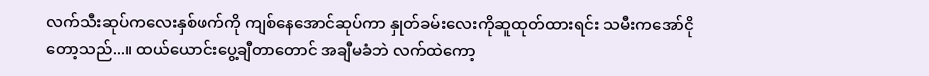လက်သီးဆုပ်ကလေးနှစ်ဖက်ကို ကျစ်နေအောင်ဆုပ်ကာ နှုတ်ခမ်းလေးကိုဆူထုတ်ထားရင်း သမီးကအော်ငိုတော့သည်...။ ထယ်ယောင်းပွေ့ချီတာတောင် အချီမခံဘဲ လက်ထဲကော့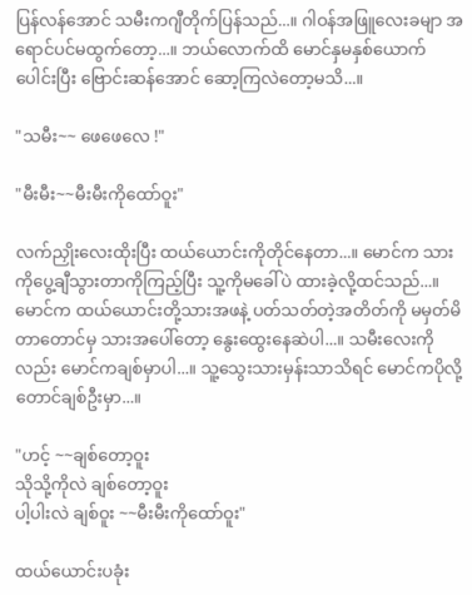ပြန်လန်အောင် သမီးကဂျီတိုက်ပြန်သည်...။ ဂါဝန်အဖြူလေးခမျာ အရောင်ပင်မထွက်တော့...။ ဘယ်လောက်ထိ မောင်နှမနှစ်ယောက်ပေါင်းပြီး ဗြောင်းဆန်အောင် ဆော့ကြလဲတော့မသိ...။

"သမီး~~ ဖေဖေလေ !"

"မီးမီး~~မီးမီးကိုထော်ဝူး"

လက်ညှိုးလေးထိုးပြီး ထယ်ယောင်းကိုတိုင်နေတာ...။ မောင်က သားကိုပွေ့ချီသွားတာကိုကြည့်ပြီး သူ့ကိုမခေါ်ပဲ ထားခဲ့လို့ထင်သည်...။ မောင်က ထယ်ယောင်းတို့သားအဖနဲ့ ပတ်သတ်တဲ့အတိတ်ကို မမှတ်မိတာတောင်မှ သားအပေါ်တော့ နွေးထွေးနေဆဲပါ...။ သမီးလေးကိုလည်း မောင်ကချစ်မှာပါ...။ သူ့သွေးသားမှန်းသာသိရင် မောင်ကပိုလို့တောင်ချစ်ဦးမှာ...။

"ဟင့် ~~ချစ်တော့ဝူး
သိုသို့ကိုလဲ ချစ်တော့ဝူး
ပါ့ပါးလဲ ချစ်ဝူး ~~မီးမီးကိုထော်ဝူး"

ထယ်ယောင်းပခုံး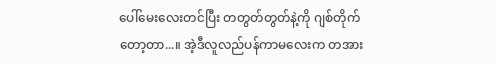ပေါ်မေးလေးတင်ပြီး တတွတ်တွတ်နဲ့ကို ဂျစ်တိုက်တော့တာ...။ အဲ့ဒီလူလည်ပန်ကာမလေးက တအား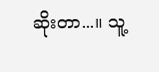ဆိုးတာ...။ သူ့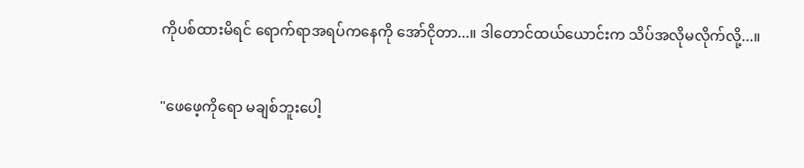ကိုပစ်ထားမိရင် ရောက်ရာအရပ်ကနေကို အော်ငိုတာ...။ ဒါတောင်ထယ်ယောင်းက သိပ်အလိုမလိုက်လို့...။

"ဖေဖေ့ကိုရော မချစ်ဘူးပေါ့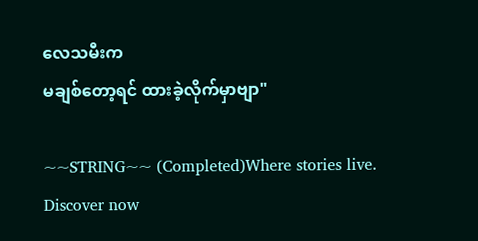လေသမီးက
မချစ်တော့ရင် ထားခဲ့လိုက်မှာဗျာ"

~~STRING~~ (Completed)Where stories live. Discover now